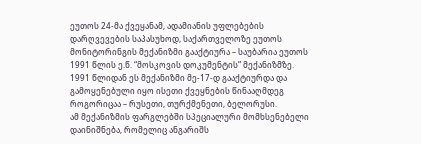ეუთოს 24-მა ქვეყანამ, ადამიანის უფლებების დარღვევების საპასუხოდ, საქართველოზე ეუთოს მონიტორინგის მექანიზმი გააქტიურა – საუბარია ეუთოს 1991 წლის ე.წ. “მოსკოვის დოკუმენტის” მექანიზმზე.
1991 წლიდან ეს მექანიზმი მე-17-დ გააქტიურდა და გამოყენებული იყო ისეთი ქვეყნების წინააღმდეგ როგორიცაა – რუსეთი, თურქმენეთი, ბელორუსი.
ამ მექანიზმის ფარგლებში სპეციალური მომხსენებელი დაინიშნება, რომელიც ანგარიშს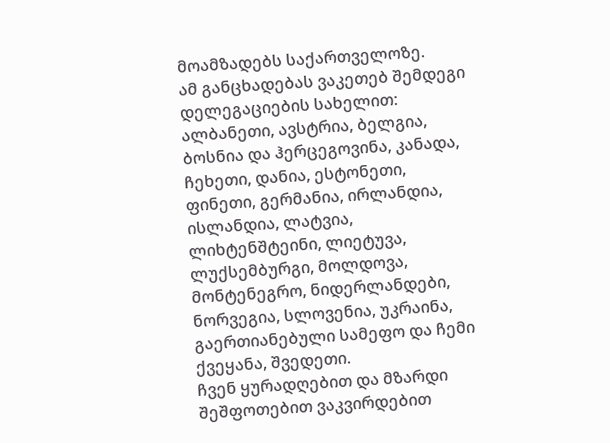მოამზადებს საქართველოზე.
ამ განცხადებას ვაკეთებ შემდეგი დელეგაციების სახელით: ალბანეთი, ავსტრია, ბელგია, ბოსნია და ჰერცეგოვინა, კანადა, ჩეხეთი, დანია, ესტონეთი, ფინეთი, გერმანია, ირლანდია, ისლანდია, ლატვია, ლიხტენშტეინი, ლიეტუვა, ლუქსემბურგი, მოლდოვა, მონტენეგრო, ნიდერლანდები, ნორვეგია, სლოვენია, უკრაინა, გაერთიანებული სამეფო და ჩემი ქვეყანა, შვედეთი.
ჩვენ ყურადღებით და მზარდი შეშფოთებით ვაკვირდებით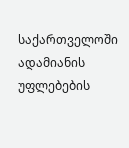საქართველოში ადამიანის უფლებების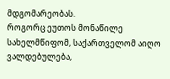მდგომარეობას.
როგორც ეუთოს მონაწილე სახელმწიფომ, საქართველომ აიღო ვალდებულება,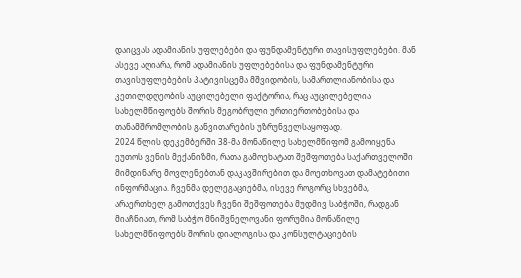დაიცვას ადამიანის უფლებები და ფუნდამენტური თავისუფლებები. მან ასევე აღიარა, რომ ადამიანის უფლებებისა და ფუნდამენტური თავისუფლებების პატივისცემა მშვიდობის, სამართლიანობისა და კეთილდღეობის აუცილებელი ფაქტორია, რაც აუცილებელია სახელმწიფოებს შორის მეგობრული ურთიერთობებისა და თანამშრომლობის განვითარების უზრუნველსაყოფად.
2024 წლის დეკემბერში 38-მა მონაწილე სახელმწიფომ გამოიყენა ეუთოს ვენის მექანიზმი, რათა გამოეხატათ შეშფოთება საქართველოში მიმდინარე მოვლენებთან დაკავშირებით და მოეთხოვათ დამატებითი ინფორმაცია. ჩვენმა დელეგაციებმა, ისევე როგორც სხვებმა, არაერთხელ გამოთქვეს ჩვენი შეშფოთება მუდმივ საბჭოში, რადგან მიაჩნიათ, რომ საბჭო მნიშვნელოვანი ფორუმია მონაწილე სახელმწიფოებს შორის დიალოგისა და კონსულტაციების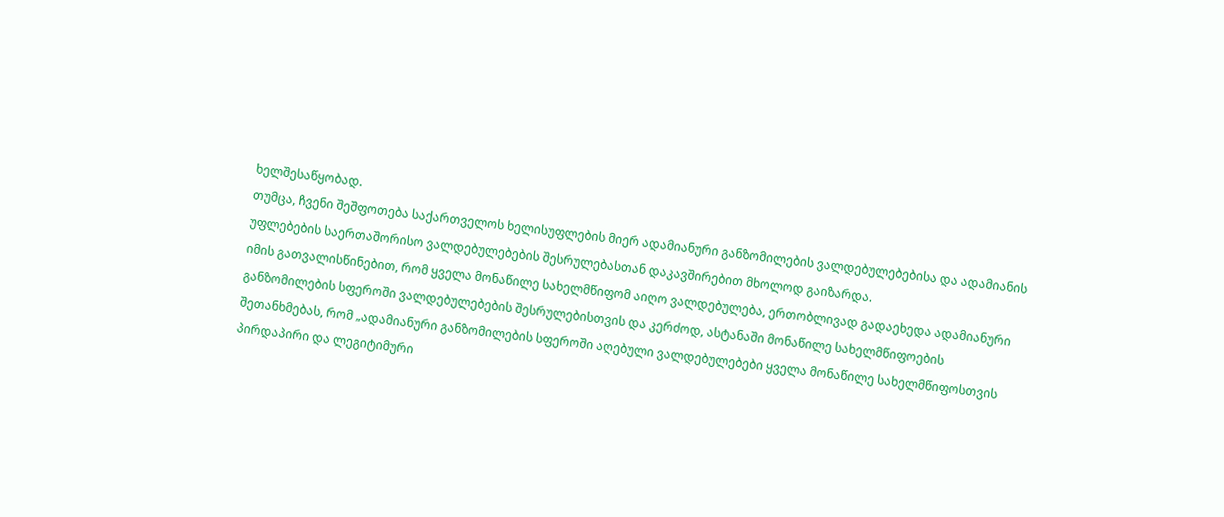ხელშესაწყობად.
თუმცა, ჩვენი შეშფოთება საქართველოს ხელისუფლების მიერ ადამიანური განზომილების ვალდებულებებისა და ადამიანის უფლებების საერთაშორისო ვალდებულებების შესრულებასთან დაკავშირებით მხოლოდ გაიზარდა.
იმის გათვალისწინებით, რომ ყველა მონაწილე სახელმწიფომ აიღო ვალდებულება, ერთობლივად გადაეხედა ადამიანური განზომილების სფეროში ვალდებულებების შესრულებისთვის და კერძოდ, ასტანაში მონაწილე სახელმწიფოების შეთანხმებას, რომ „ადამიანური განზომილების სფეროში აღებული ვალდებულებები ყველა მონაწილე სახელმწიფოსთვის პირდაპირი და ლეგიტიმური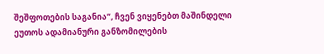შეშფოთების საგანია“, ჩვენ ვიყენებთ მაშინდელი ეუთოს ადამიანური განზომილების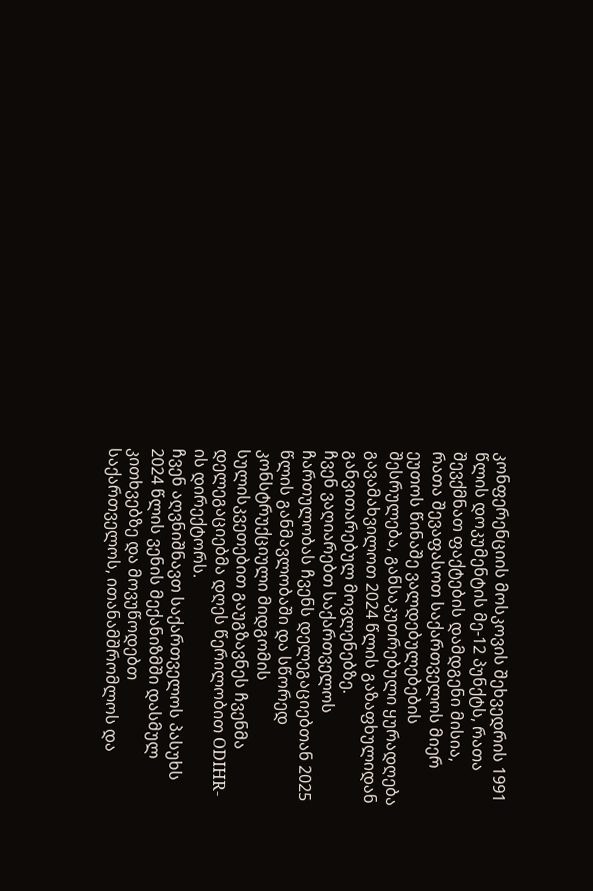კონფერენციის მოსკოვის შეხვედრის 1991 წლის დოკუმენტის მე-12 პუნქტს, რათა შევქმნათ ფაქტების დამდგენი მისია, რათა შევაფასოთ საქართველოს მიერ ეუთოს წინაშე ვალდებულებების შესრულება, განსაკუთრებული ყურადღება გავამახვილოთ 2024 წლის გაზაფხულიდან განვითარებულ მოვლენებზე.
ჩვენ ვაღიარებთ საქართველოს ჩართულობას ჩვენს დელეგაციებთან 2025 წლის განმავლობაში და სწორედ კონსტრუქციული მიდგომის სულისკვეთებით გაუგზავნეს ჩვენმა დელეგაციებმა დღეს წერილობით ODIHR-ის დირექტორს.
ჩვენ აღვნიშნავთ საქართველოს პასუხს 2024 წლის ვენის მექანიზმში დასმულ კითხვებზე და მოვუწოდებთ საქართველოს, ითანამშრომლოს და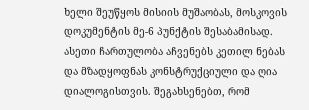ხელი შეუწყოს მისიის მუშაობას, მოსკოვის დოკუმენტის მე-6 პუნქტის შესაბამისად. ასეთი ჩართულობა აჩვენებს კეთილ ნებას და მზადყოფნას კონსტრუქციული და ღია დიალოგისთვის. შეგახსენებთ, რომ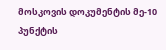მოსკოვის დოკუმენტის მე-10 პუნქტის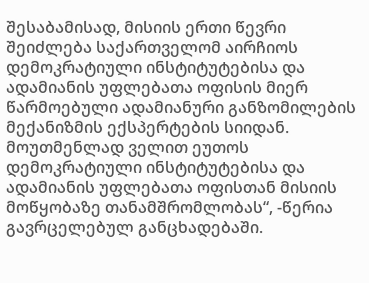შესაბამისად, მისიის ერთი წევრი შეიძლება საქართველომ აირჩიოს დემოკრატიული ინსტიტუტებისა და ადამიანის უფლებათა ოფისის მიერ წარმოებული ადამიანური განზომილების მექანიზმის ექსპერტების სიიდან.
მოუთმენლად ველით ეუთოს დემოკრატიული ინსტიტუტებისა და ადამიანის უფლებათა ოფისთან მისიის მოწყობაზე თანამშრომლობას“, -წერია გავრცელებულ განცხადებაში.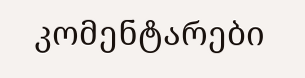კომენტარები